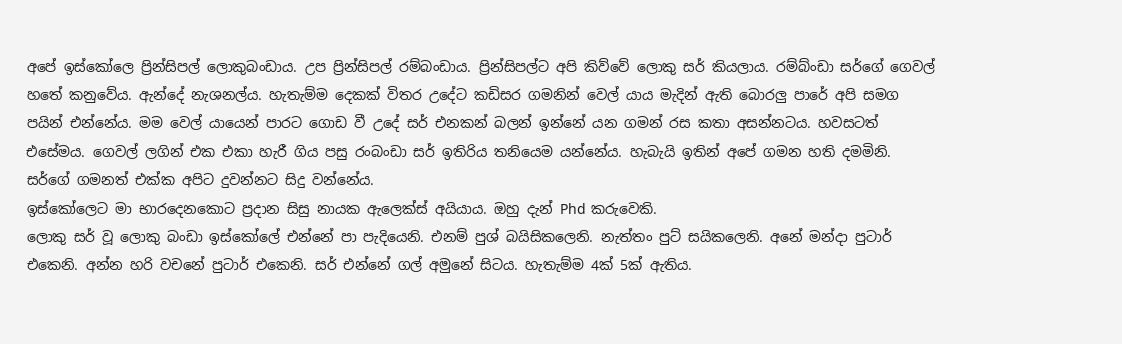අපේ ඉස්කෝලෙ ප්‍රින්සිපල් ලොකුබංඩාය. උප ප්‍රින්සිපල් රම්බංඩාය. ප්‍රින්සිපල්ට අපි කිව්වේ ලොකු සර් කියලාය. රම්බ්ංඩා සර්ගේ ගෙවල් හතේ කනුවේය. ඇන්දේ නැශනල්ය. හැතැම්ම දෙකක් විතර උදේට කඩිසර ගමනින් වෙල් යාය මැදින් ඇති බොරලු පාරේ අපි සමග පයින් එන්නේය. මම වෙල් යායෙන් පාරට ගොඩ වී උදේ සර් එනකන් බලන් ඉන්නේ යන ගමන් රස කතා අසන්නටය. හවසටත් එසේමය. ගෙවල් ලගින් එක එකා හැරී ගිය පසු රංබංඩා සර් ඉතිරිය තනියෙම යන්නේය. හැබැයි ඉතින් අපේ ගමන හති දමමිනි. සර්ගේ ගමනත් එක්ක අපිට දුවන්නට සිදු වන්නේය.
ඉස්කෝලෙට මා භාරදෙනකොට ප්‍රදාන සිසු නායක ඇලෙක්ස් අයියාය. ඔහු දැන් Phd කරුවෙකි.
ලොකු සර් වූ ලොකු බංඩා ඉස්කෝලේ එන්නේ පා පැදියෙනි. එනම් පුශ් බයිසිකලෙනි. නැත්තං පුට් සයිකලෙනි. අනේ මන්දා පුටාර් එකෙනි. අන්න හරි වචනේ පුටාර් එකෙනි. සර් එන්නේ ගල් අමුනේ සිටය. හැතැම්ම 4ක් 5ක් ඇතිය.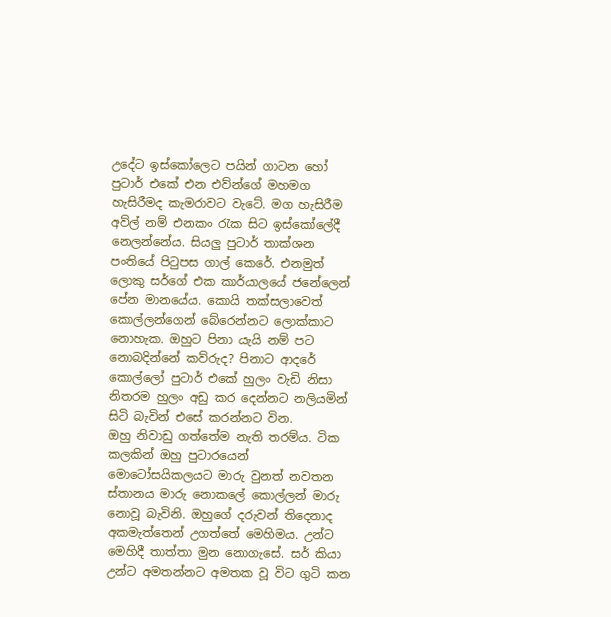උදේට ඉස්කෝලෙට පයින් ගාටන හෝ පුටාර් එකේ එන එව්න්ගේ මහමග හැසිරීමද කැමරාවට වැටේ. මග හැසිරීම අව්ල් නම් එනකං රැක සිට ඉස්කෝලේදී නෙලන්නේය. සියලු පුටාර් තාක්ශන පංතියේ පිටුපස ගාල් කෙරේ. එනමුත් ලොකු සර්ගේ එක කාර්යාලයේ ජනේලෙන් පේන මානයේය. කොයි තක්සලාවෙත් කොල්ලන්ගෙන් බේරෙන්නට ලොක්කාට නොහැක. ඔහුට පිනා යැයි නම් පට නොබදින්නේ කව්රුද? පිනාට ආදරේ කොල්ලෝ පුටාර් එකේ හුලං වැඩි නිසා නිතරම හුලං අඩු කර දෙන්නට නලියමින් සිටි බැවින් එසේ කරන්නට වින.
ඔහු නිවාඩු ගත්තේම නැති තරම්ය. ටික කලකින් ඔහු පුටාරයෙන් මොටෝසයිකලයට මාරු වුනත් නවතන ස්තානය මාරු නොකලේ කොල්ලන් මාරු නොවූ බැවිනි. ඔහුගේ දරුවන් තිදෙනාද අකමැත්තෙන් උගත්තේ මෙහිමය. උන්ට මෙහිදී තාත්තා මුන නොගැසේ. සර් කියා උන්ට අමතන්නට අමතක වූ විට ගුටි කන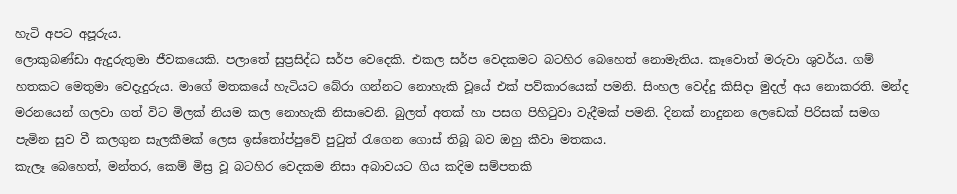හැටි අපට අපූරුය.
ලොකුබණ්ඩා ඇදුරුතුමා ජීවකයෙකි. පලාතේ සුප්‍රසිද්ධ සර්ප වෙදෙකි. එකල සර්ප වෙදකමට බටහිර බෙහෙත් නොමැතිය. කෑවොත් මරුවා ශුවර්ය. ගම් හතකට මෙතුමා වෙදැදුරුය. මාගේ මතකයේ හැටියට බේරා ගන්නට නොහැකි වූයේ එක් පව්කාරයෙක් පමනි. සිංහල වෙද්දු කිසිදා මුදල් අය නොකරති. මන්ද මරනයෙන් ගලවා ගත් විට මිලක් නියම කල නොහැකි නිසාවෙනි. බුලත් අතක් හා පසග පිහිටුවා වැදීමක් පමනි. දිනක් නාදුනන ලෙඩෙක් පිරිසක් සමග පැමින සුව වී කලගුන සැලකීමක් ලෙස ඉස්තෝප්පුවේ පුටුත් රැගෙන ගොස් තිබූ බව ඔහු කීවා මතකය.
කැලෑ බෙහෙත්, මන්තර, කෙම් මිස්‍ර වූ බටහිර වෙදකම නිසා අබාවයට ගිය කදිම සම්පතකි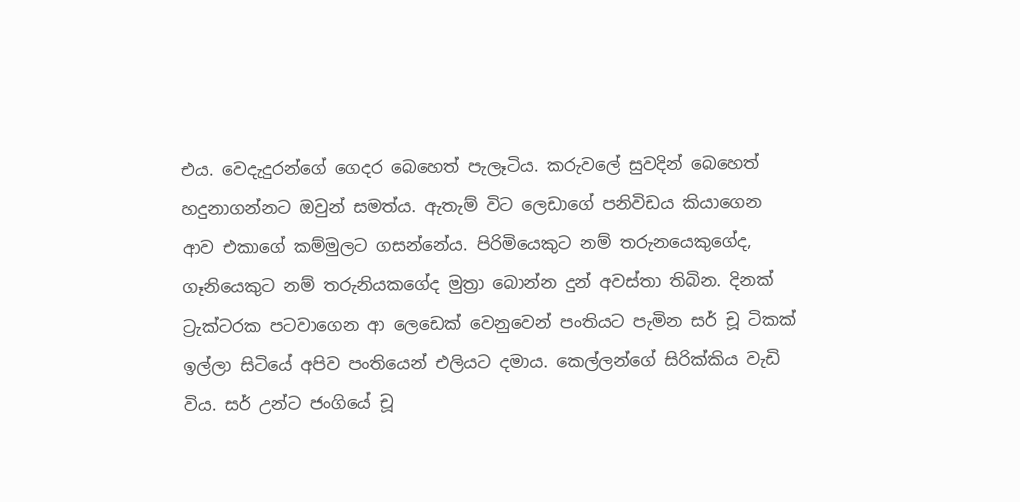එය. වෙදැදුරන්ගේ ගෙදර බෙහෙත් පැලෑටිය. කරුවලේ සුවදින් බෙහෙත් හදුනාගන්නට ඔවුන් සමත්ය. ඇතැම් විට ලෙඩාගේ පනිවිඩය කියාගෙන ආව එකාගේ කම්මුලට ගසන්නේය. පිරිමියෙකුට නම් තරුනයෙකුගේද, ගෑනියෙකුට නම් තරුනියකගේද මුත්‍රා බොන්න දුන් අවස්තා තිබින. දිනක් ට්‍රැක්ටරක පටවාගෙන ආ ලෙඩෙක් වෙනුවෙන් පංතියට පැමින සර් චූ ටිකක් ඉල්ලා සිටියේ අපිව පංතියෙන් එලියට දමාය. කෙල්ලන්ගේ සිරික්කිය වැඩි විය. සර් උන්ට ජංගියේ චූ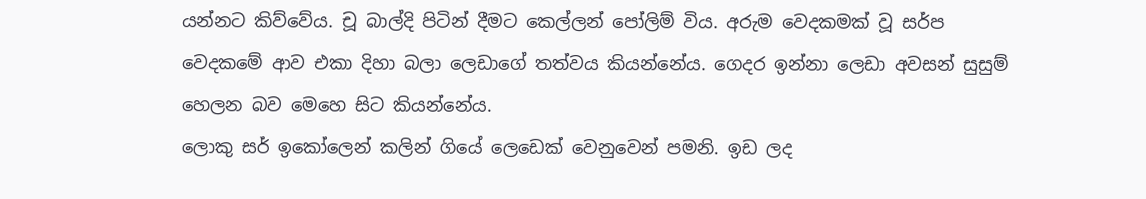යන්නට කිව්වේය. චූ බාල්දි පිටින් දීමට කෙල්ලන් පෝලිම් විය. අරුම වෙදකමක් වූ සර්ප වෙදකමේ ආව එකා දිහා බලා ලෙඩාගේ තත්වය කියන්නේය. ගෙදර ඉන්නා ලෙඩා අවසන් සුසුම් හෙලන බව මෙහෙ සිට කියන්නේය.
ලොකු සර් ඉකෝලෙන් කලින් ගියේ ලෙඩෙක් වෙනුවෙන් පමනි. ඉඩ ලද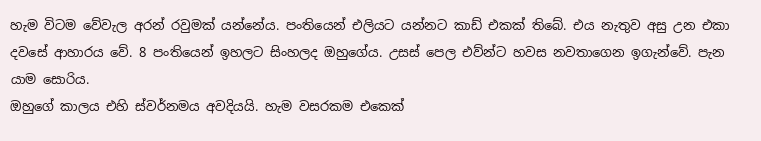හැම විටම වේවැල අරන් රවුමක් යන්නේය. පංතියෙන් එලියට යන්නට කාඩ් එකක් තිබේ. එය නැතුව අසු උන එකා දවසේ ආහාරය වේ. 8 පංතියෙන් ඉහලට සිංහලද ඔහුගේය. උසස් පෙල එව්න්ට හවස නවතාගෙන ඉගැන්වේ. පැන යාම සොරිය.
ඔහුගේ කාලය එහි ස්වර්නමය අවදියයි. හැම වසරකම එකෙක්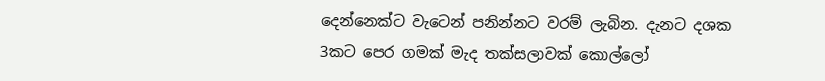දෙන්නෙක්ට වැටෙන් පනින්නට වරම් ලැබින. දැනට දශක 3කට පෙර ගමක් මැද තක්සලාවක් කොල්ලෝ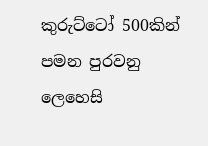කුරුට්ටෝ 500කින් පමන පුරවනු ලෙහෙසි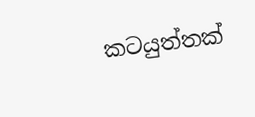කටයුත්තක්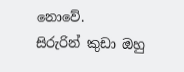නොවේ.
සිරුරින් කුඩා ඔහු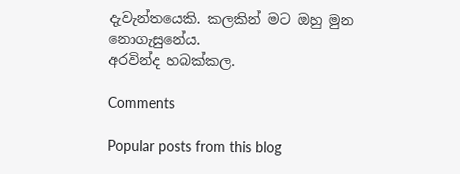දැවැන්තයෙකි. කලකින් මට ඔහු මුන නොගැසුනේය.
අරවින්ද හබක්කල.

Comments

Popular posts from this blog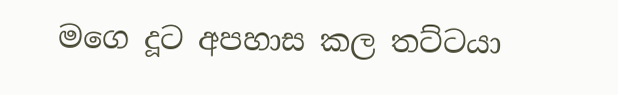මගෙ දූට අපහාස කල තට්ටයා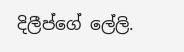දිලීප්ගේ ලේලි.